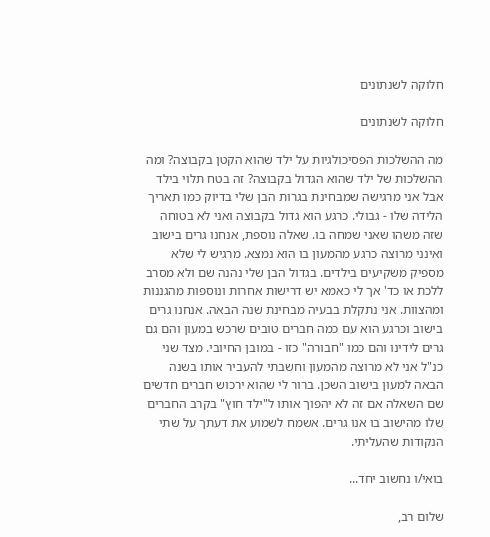חלוקה לשנתונים

חלוקה לשנתונים

מה ההשלכות הפסיכולגיות על ילד שהוא הקטן בקבוצה? ומה ההשלכות של ילד שהוא הגדול בקבוצה? זה בטח תלוי בילד אבל אני מרגישה שמבחינת בגרות הבן שלי בדיוק כמו תאריך הלידה שלו - גבולי. כרגע הוא גדול בקבוצה ואני לא בטוחה שזה משהו שאני שמחה בו. שאלה נוספת, אנחנו גרים בישוב ואינני מרוצה כרגע מהמעון בו הוא נמצא. מרגיש לי שלא מספיק משקיעים בילדים. בגדול הבן שלי נהנה שם ולא מסרב ללכת או כד' אך לי כאמא יש דרישות אחרות ונוספות מהגננות ומהצוות. אני נתקלת בבעיה מבחינת שנה הבאה. אנחנו גרים בישוב וכרגע הוא עם כמה חברים טובים שרכש במעון והם גם גרים לידינו והם כמו "חבורה" כזו - במובן החיובי. מצד שני כנ"ל אני לא מרוצה מהמעון וחשבתי להעביר אותו בשנה הבאה למעון בישוב השכן. ברור לי שהוא ירכוש חברים חדשים שם השאלה אם זה לא יהפוך אותו ל"ילד חוץ" בקרב החברים שלו מהישוב בו אנו גרים. אשמח לשמוע את דעתך על שתי הנקודות שהעליתי.

בואי/ו נחשוב יחד...

שלום רב,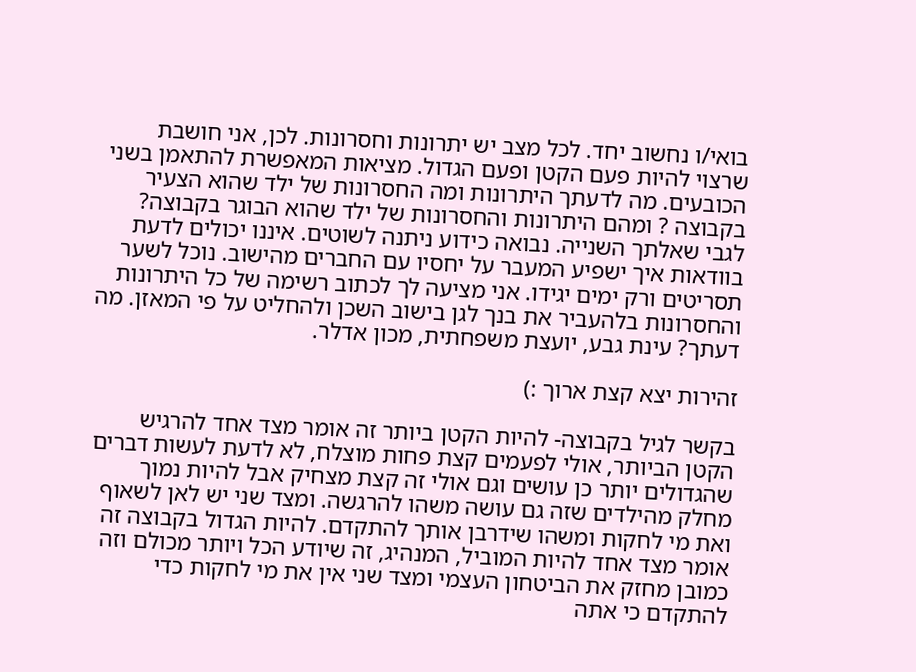בואי/ו נחשוב יחד. לכל מצב יש יתרונות וחסרונות. לכן, אני חושבת שרצוי להיות פעם הקטן ופעם הגדול. מציאות המאפשרת להתאמן בשני הכובעים. מה לדעתך היתרונות ומה החסרונות של ילד שהוא הצעיר בקבוצה ? ומהם היתרונות והחסרונות של ילד שהוא הבוגר בקבוצה? לגבי שאלתך השנייה. נבואה כידוע ניתנה לשוטים. איננו יכולים לדעת בוודאות איך ישפיע המעבר על יחסיו עם החברים מהישוב. נוכל לשער תסריטים ורק ימים יגידו. אני מציעה לך לכתוב רשימה של כל היתרונות והחסרונות בלהעביר את בנך לגן בישוב השכן ולהחליט על פי המאזן. מה דעתך? עינת גבע, יועצת משפחתית, מכון אדלר.

זהירות יצא קצת ארוך :)

בקשר לגיל בקבוצה- להיות הקטן ביותר זה אומר מצד אחד להרגיש הקטן הביותר, אולי לפעמים קצת פחות מוצלח, לא לדעת לעשות דברים שהגדולים יותר כן עושים וגם אולי זה קצת מצחיק אבל להיות נמוך מחלק מהילדים שזה גם עושה משהו להרגשה. ומצד שני יש לאן לשאוף ואת מי לחקות ומשהו שידרבן אותך להתקדם. להיות הגדול בקבוצה זה אומר מצד אחד להיות המוביל, המנהיג, זה שיודע הכל ויותר מכולם וזה כמובן מחזק את הביטחון העצמי ומצד שני אין את מי לחקות כדי להתקדם כי אתה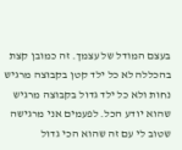בעצם המודל של עצמך. זה כמובן קצת בהכללה לא כל ילד קטן בקבוצה מרגיש נחות ולא כל ילד גדול בקבוצה מרגיש שהוא יודע הכל. לפעמים אני מרגישה שטוב לי עם זה שהוא הכי גדול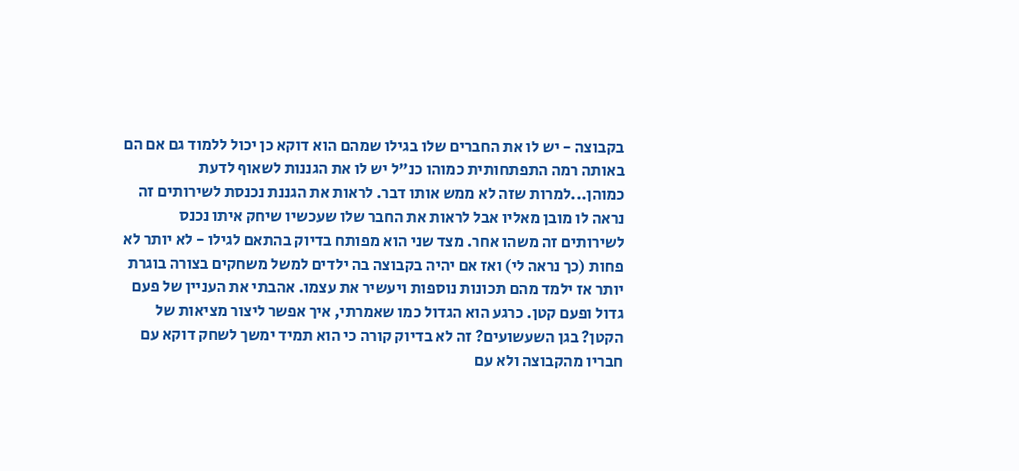בקבוצה - יש לו את החברים שלו בגילו שמהם הוא דוקא כן יכול ללמוד גם אם הם באותה רמה התפתחותית כמוהו כנ"ל יש לו את הגננות לשאוף לדעת כמוהן...למרות שזה לא ממש אותו דבר. לראות את הגננת נכנסת לשירותים זה נראה לו מובן מאליו אבל לראות את החבר שלו שעכשיו שיחק איתו נכנס לשירותים זה משהו אחר. מצד שני הוא מפותח בדיוק בהתאם לגילו - לא יותר לא פחות (כך נראה לי) ואז אם יהיה בקבוצה בה ילדים למשל משחקים בצורה בוגרת יותר אז ילמד מהם תכונות נוספות ויעשיר את עצמו. אהבתי את העניין של פעם גדול ופעם קטן. כרגע הוא הגדול כמו שאמרתי, איך אפשר ליצור מציאות של הקטן? בגן השעשועים? זה לא בדיוק קורה כי הוא תמיד ימשך לשחק דוקא עם חבריו מהקבוצה ולא עם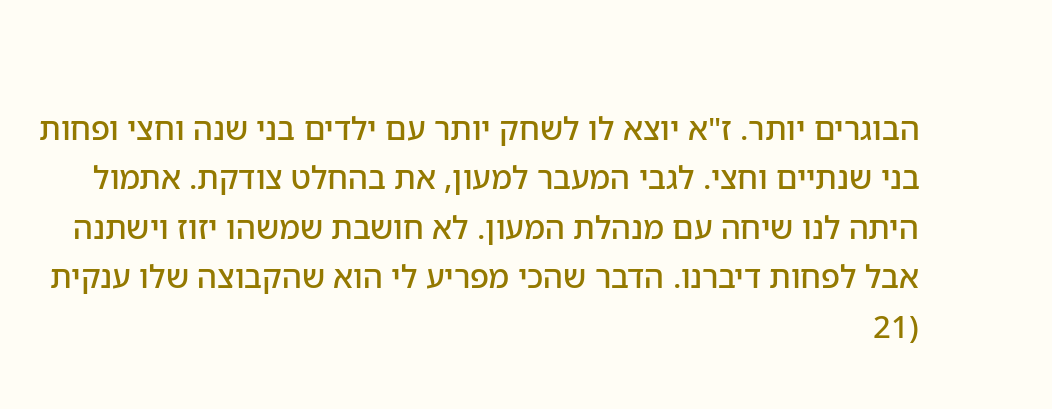הבוגרים יותר. ז"א יוצא לו לשחק יותר עם ילדים בני שנה וחצי ופחות בני שנתיים וחצי. לגבי המעבר למעון, את בהחלט צודקת. אתמול היתה לנו שיחה עם מנהלת המעון. לא חושבת שמשהו יזוז וישתנה אבל לפחות דיברנו. הדבר שהכי מפריע לי הוא שהקבוצה שלו ענקית (21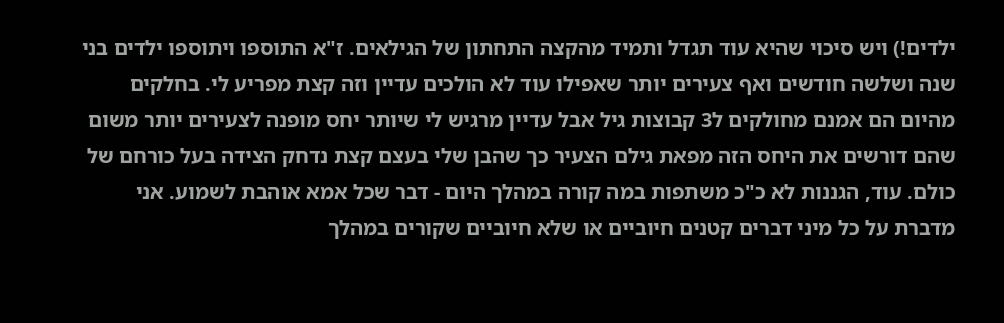ילדים!) ויש סיכוי שהיא עוד תגדל ותמיד מהקצה התחתון של הגילאים. ז"א התוספו ויתוספו ילדים בני שנה ושלשה חודשים ואף צעירים יותר שאפילו עוד לא הולכים עדיין וזה קצת מפריע לי. בחלקים מהיום הם אמנם מחולקים ל3 קבוצות גיל אבל עדיין מרגיש לי שיותר יחס מופנה לצעירים יותר משום שהם דורשים את היחס הזה מפאת גילם הצעיר כך שהבן שלי בעצם קצת נדחק הצידה בעל כורחם של כולם. עוד, הגננות לא כ"כ משתפות במה קורה במהלך היום - דבר שכל אמא אוהבת לשמוע. אני מדברת על כל מיני דברים קטנים חיוביים או שלא חיוביים שקורים במהלך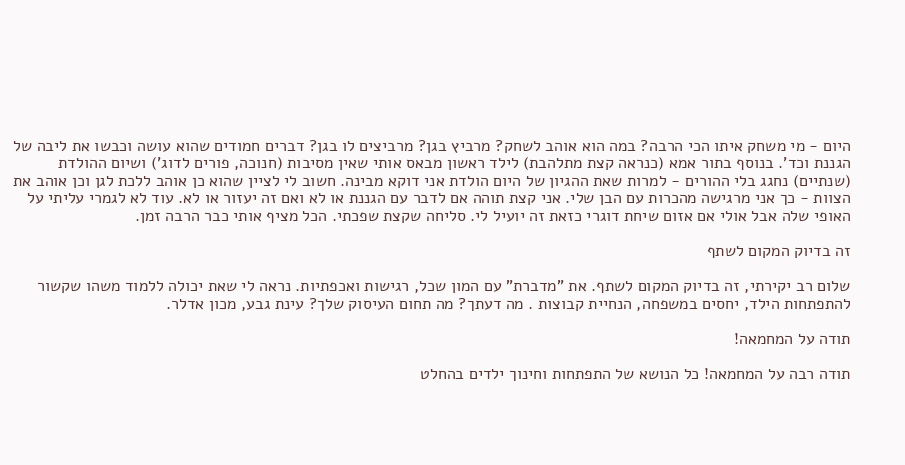היום - מי משחק איתו הכי הרבה? במה הוא אוהב לשחק? מרביץ בגן? מרביצים לו בגן? דברים חמודים שהוא עושה וכבשו את ליבה של הגננת וכד'. בנוסף בתור אמא (כנראה קצת מתלהבת) לילד ראשון מבאס אותי שאין מסיבות (חנוכה, פורים לדוג') ושיום ההולדת (שנתיים) נחגג בלי ההורים - למרות שאת ההגיון של היום הולדת אני דוקא מבינה. חשוב לי לציין שהוא כן אוהב ללכת לגן וכן אוהב את הצוות - כך אני מרגישה מהכרות עם הבן שלי. אני קצת תוהה אם לדבר עם הגננת או לא ואם זה יעזור או לא. עוד לא לגמרי עליתי על האופי שלה אבל אולי אם אזום שיחת דוגרי כזאת זה יועיל לי. סליחה שקצת שפכתי. הכל מציף אותי כבר הרבה זמן.

זה בדיוק המקום לשתף

שלום רב יקירתי, זה בדיוק המקום לשתף. את "מדברת" עם המון שכל, רגישות ואכפתיות. נראה לי שאת יכולה ללמוד משהו שקשור להתפתחות הילד, יחסים במשפחה, הנחיית קבוצות . מה דעתך? מה תחום העיסוק שלך? עינת גבע, מכון אדלר.

תודה על המחמאה!

תודה רבה על המחמאה! כל הנושא של התפתחות וחינוך ילדים בהחלט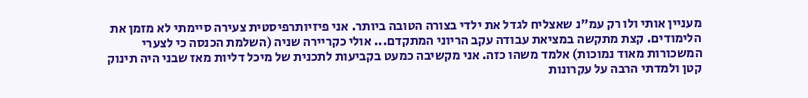מעניין אותי ולו רק עמ"נ שאצליח לגדל את ילדי בצורה הטובה ביותר. אני פיזיותרפיסטית צעירה סיימתי לא מזמן את הלימודים. קצת מתקשה במציאת עבודה עקב הריוני המתקדם... אולי כקריירה שניה (השלמת הכנסה כי לצערי המשכורות מאוד נמוכות) אלמד משהו כזה. אני מקשיבה כמעט בקביעות לתכנית של מיכל דליות מאז שבני היה תינוק קטן ולמדתי הרבה על עקרונות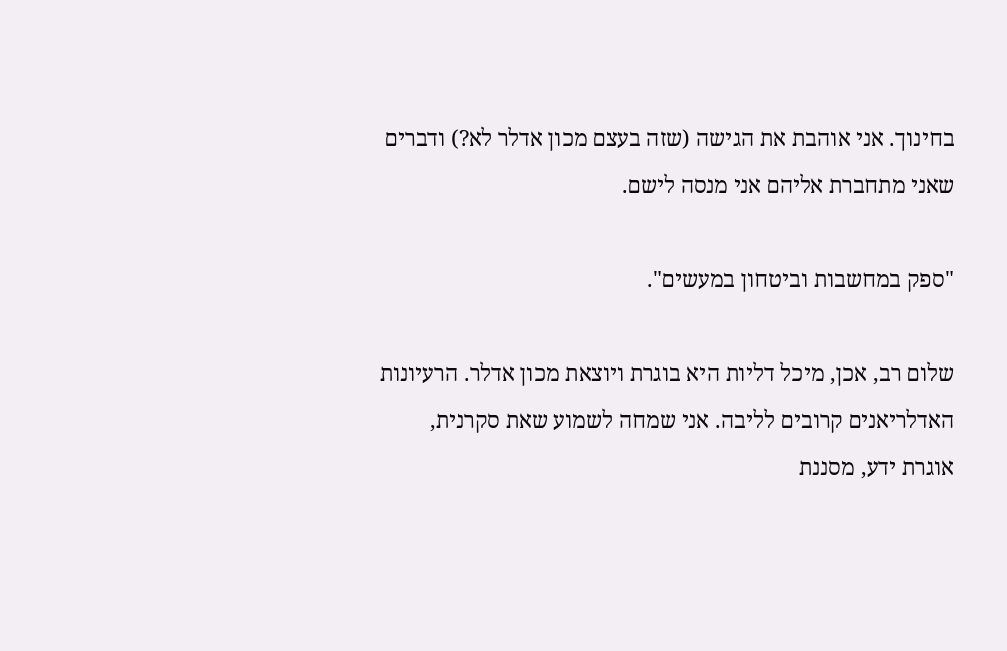בחינוך. אני אוהבת את הגישה (שזה בעצם מכון אדלר לא?) ודברים שאני מתחברת אליהם אני מנסה לישם.

"ספק במחשבות וביטחון במעשים".

שלום רב, אכן, מיכל דליות היא בוגרת ויוצאת מכון אדלר. הרעיונות האדלריאנים קרובים לליבה. אני שמחה לשמוע שאת סקרנית, אוגרת ידע, מסננת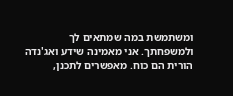ומשתמשת במה שמתאים לך ולמשפחתך. אני מאמינה שידע ואג'נדה הורית הם כוח. מאפשרים לתכנן,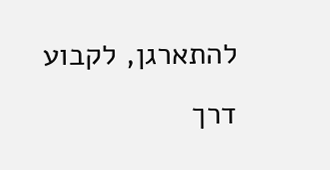להתארגן, לקבוע דרך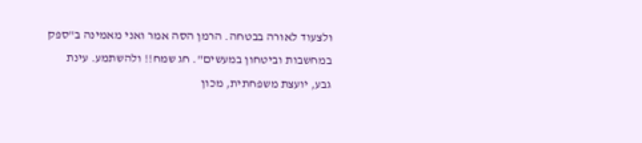ולצעוד לאורה בבטחה. הרמן הסה אמר ואני מאמינה ב"ספק במחשבות וביטחון במעשים". חג שמח!! ולהשתמע. עינת גבע, יועצת משפחתית, מכון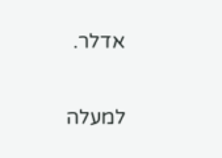אדלר.

למעלה